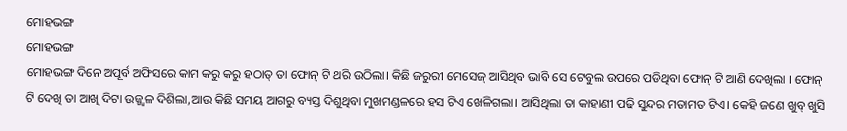ମୋହଭଙ୍ଗ
ମୋହଭଙ୍ଗ
ମୋହଭଙ୍ଗ ଦିନେ ଅପୂର୍ବ ଅଫିସରେ କାମ କରୁ କରୁ ହଠାତ୍ ତା ଫୋନ୍ ଟି ଥରି ଉଠିଲା। କିଛି ଜରୁରୀ ମେସେଜ୍ ଆସିଥିବ ଭାବି ସେ ଟେବୁଲ ଉପରେ ପଡିଥିବା ଫୋନ୍ ଟି ଆଣି ଦେଖିଲା । ଫୋନ୍ ଟି ଦେଖି ତା ଆଖି ଦିଟା ଉଜ୍ଜ୍ୱଳ ଦିଶିଲା,ଆଉ କିଛି ସମୟ ଆଗରୁ ବ୍ୟସ୍ତ ଦିଶୁଥିବା ମୁଖମଣ୍ଡଳରେ ହସ ଟିଏ ଖେଳିଗଲା। ଆସିଥିଲା ତା କାହାଣୀ ପଢି ସୁନ୍ଦର ମତାମତ ଟିଏ। କେହି ଜଣେ ଖୁବ୍ ଖୁସି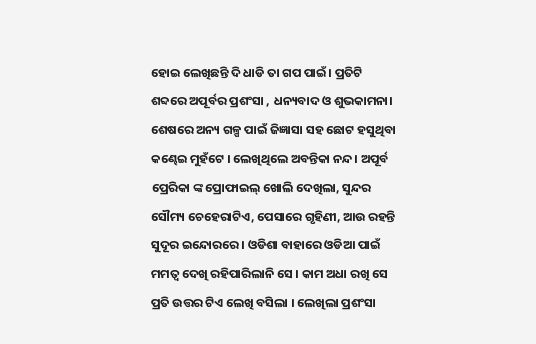ହୋଇ ଲେଖିଛନ୍ତି ଦି ଧାଡି ତା ଗପ ପାଇଁ। ପ୍ରତିଟି ଶବ୍ଦରେ ଅପୂର୍ବର ପ୍ରଶଂସା , ଧନ୍ୟବାଦ ଓ ଶୁଭକାମନା। ଶେଷରେ ଅନ୍ୟ ଗଳ୍ପ ପାଇଁ ଜିଜ୍ଞାସା ସହ ଛୋଟ ହସୁଥିବା କଣ୍ଢେଇ ମୁହଁଟେ । ଲେଖିଥିଲେ ଅବନ୍ତିକା ନନ୍ଦ। ଅପୂର୍ବ ପ୍ରେରିକା ଙ୍କ ପ୍ରୋଫାଇଲ୍ ଖୋଲି ଦେଖିଲା, ସୁନ୍ଦର ସୌମ୍ୟ ଚେହେରାଟିଏ, ପେସାରେ ଗୃହିଣୀ, ଆଉ ରହନ୍ତି ସୁଦୂର ଇନ୍ଦୋରରେ । ଓଡିଶା ବାହାରେ ଓଡିଆ ପାଇଁ ମମତ୍ୱ ଦେଖି ରହିପାରିଲାନି ସେ । କାମ ଅଧା ରଖି ସେ ପ୍ରତି ଉତ୍ତର ଟିଏ ଲେଖି ବସିଲା । ଲେଖିଲା ପ୍ରଶଂସା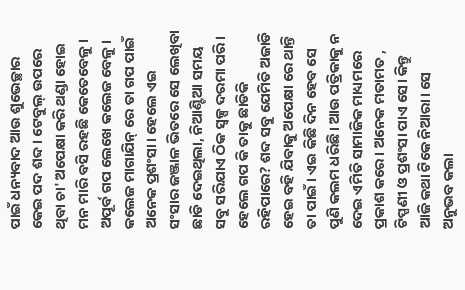ପାଇଁ ଧନ୍ୟବାଦ ଆଉ ଶୁଭେଚ୍ଛାର କେଇ ପଦ ଶବ୍ଦ । ଟେବୁଲ୍ ଉପରେ ଥିବା ଚା' ଅପେକ୍ଷା କରି ଥଣ୍ଡା ହୋଇ ମନ ମାରି ବସି ରହଛି କେତେବେଳୁ। ଅପୂର୍ବ ଗପ ଲେଖେ କଲେଜ ବେଳୁ। କଲେଜ ମାଗାଯିନ୍ ରେ ତା ଗପ ପାଇଁ ଅନେକ ପ୍ରଶଂସା। ହେଲେ ଏଇ ସଂସାର ଜଞ୍ଜାଳ ଭିତରେ ସେ ଲେଖିବା ଛାଡି ଦେଇଥିଲା, ନିଆଣ୍ଟିଆ ସମୟ ସବୁ ସରିଯାଏ ଠିକ ସ୍ୱଳ୍ପ ଦରମା ପରି। ହେଲେ ଗପ କି ତାକୁ ଛାଡିକି ରହିପାରେ? ଶବ୍ଦ ସବୁ ଯେମିତି ଅଜାଡି ହେଇ ବହି ଯିବାକୁ ଅପେକ୍ଷା ରେ ଥାନ୍ତି ତା ପାଇଁ। ଏଇ କିଛି ଦିନ ହେବ ସେ ପୁଣି କଲମ ଧରିଛି। ଆଉ ପତ୍ରିକାକୁ ନ ଦେଇ ଏମିତି ସାମାଜିକ ମାଧ୍ୟମରେ ପ୍ରକାଶ କରେ। ଅନେକ ମତାମତ , ଟିପ୍ପଣୀ ଓ ପ୍ରଶଂସା ପାଏ ସେ। କିନ୍ତୁ ଆଜି କଥା ଟିକେ ନିଆରା। ସେ ଅନୁଭବ କଲା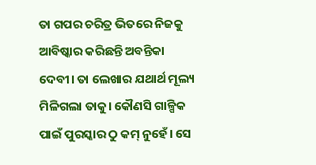ତା ଗପର ଚରିତ୍ର ଭିତରେ ନିଜକୁ ଆବିଷ୍କାର କରିଛନ୍ତି ଅବନ୍ତିକା ଦେବୀ। ତା ଲେଖାର ଯଥାର୍ଥ ମୂଲ୍ୟ ମିଳିଗଲା ତାକୁ। କୌଣସି ଗାଳ୍ପିକ ପାଇଁ ପୁରସ୍କାର ଠୁ କମ୍ ନୁହେଁ। ସେ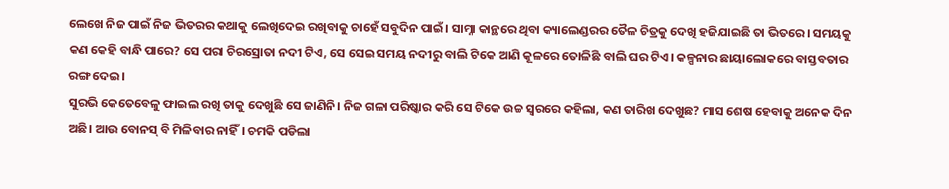ଲେଖେ ନିଜ ପାଇଁ ନିଜ ଭିତରର କଥାକୁ ଲେଖିଦେଇ ରଖିବାକୁ ଚାହେଁ ସବୁଦିନ ପାଇଁ। ସାମ୍ନା କାନ୍ଥରେ ଥିବା କ୍ୟାଲେଣ୍ଡରର ତୈଳ ଚିତ୍ରକୁ ଦେଖି ହଜିଯାଇଛି ତା ଭିତରେ। ସମୟକୁ କଣ କେହି ବାନ୍ଧି ପାରେ? ସେ ପରା ଚିରସ୍ରୋତା ନଦୀ ଟିଏ, ସେ ସେଇ ସମୟ ନଦୀରୁ ବାଲି ଟିକେ ଆଣି କୂଳରେ ତୋଳିଛି ବାଲି ଘର ଟିଏ। କଳ୍ପନାର ଛାୟାଲୋକରେ ବାସ୍ତବତାର ରଙ୍ଗ ଦେଇ।
ସୁରଭି କେତେବେଳୁ ଫାଇଲ ରଖି ତାକୁ ଦେଖୁଛି ସେ ଜାଣିନି। ନିଜ ଗଳା ପରିଷ୍କାର କରି ସେ ଟିକେ ଉଚ୍ଚ ସ୍ୱରରେ କହିଲା, କଣ ତାରିଖ ଦେଖୁଛ? ମାସ ଶେଷ ହେବାକୁ ଅନେକ ଦିନ ଅଛି। ଆଉ ବୋନସ୍ ବି ମିଳିବାର ନାହିଁ। ଚମକି ପଡିଲା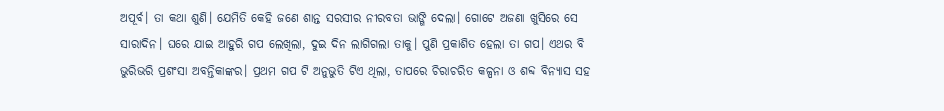ଅପୂର୍ବ। ତା କଥା ଶୁଣି। ଯେମିତି କେହି ଜଣେ ଶାନ୍ତ ସରସୀର ନୀରବତା ଭାଙ୍ଗି ଦେଲା। ଗୋଟେ ଅଜଣା ଖୁସିରେ ସେ ସାରାଦିନ। ଘରେ ଯାଇ ଆହୁରି ଗପ ଲେଖିଲା, ଦୁଇ ଦିନ ଲାଗିଗଲା ତାକୁ। ପୁଣି ପ୍ରକାଶିତ ହେଲା ତା ଗପ। ଏଥର ବି ଭୁରିଭରି ପ୍ରଶଂସା ଅବନ୍ତିକାଙ୍କର। ପ୍ରଥମ ଗପ ଟି ଅନୁଭୁତି ଟିଏ ଥିଲା, ତାପରେ ଚିରାଚରିତ କଳ୍ପନା ଓ ଶବ୍ଦ ବିନ୍ୟାସ ସହ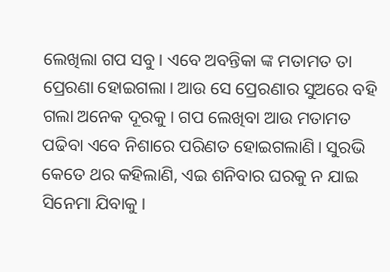ଲେଖିଲା ଗପ ସବୁ। ଏବେ ଅବନ୍ତିକା ଙ୍କ ମତାମତ ତା ପ୍ରେରଣା ହୋଇଗଲା। ଆଉ ସେ ପ୍ରେରଣାର ସୁଅରେ ବହି ଗଲା ଅନେକ ଦୂରକୁ। ଗପ ଲେଖିବା ଆଉ ମତାମତ ପଢିବା ଏବେ ନିଶାରେ ପରିଣତ ହୋଇଗଲାଣି। ସୁରଭି କେତେ ଥର କହିଲାଣି, ଏଇ ଶନିବାର ଘରକୁ ନ ଯାଇ ସିନେମା ଯିବାକୁ।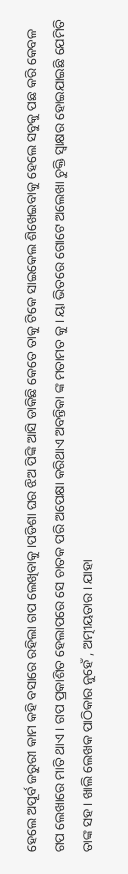ହେଲେ ଅପୂର୍ବ ଜରୁରୀ କାମ କହି ବସାରେ ରହିଲା ଗପ ଲେଖିବାକୁ।ପଡିଶା ଘର ଝିଅ ପିଙ୍କି ଆସି ଡାକିଛି କେତେ ତାକୁ ଟିକେ ସାଇକେଲ ଶିଖେଇବାକୁ ହେଲେ ସବୁକୁ ପଛ କରି କେବଳ ଗପ ଲେଖାରେ ମାତି ଥାଏ। ଗପ ପ୍ରକାଶିତ ହେଲାପରେ ସେ ଚାତକ ପରି ଅପେକ୍ଷା କରିଥାଏ ଅବନ୍ତିକା ଙ୍କ ମତାମତ କୁ। ୟା ଭିତରେ ଗୋଟେ ଅଲେଖା ଚୁକ୍ତି ସ୍ଵାକ୍ଷର ହୋଇଯାଇଛି ଯେମିତି ତାଙ୍କ ସହ। ଖାଲି ଲେଖକ ପାଠିକାର ନୁହେଁ , ଅତ୍ମୀୟତାର। ଯାହା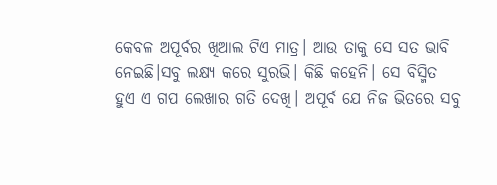କେବଳ ଅପୂର୍ବର ଖିଆଲ ଟିଏ ମାତ୍ର। ଆଉ ତାକୁ ସେ ସତ ଭାବି ନେଇଛି।ସବୁ ଲକ୍ଷ୍ୟ କରେ ସୁରଭି। କିଛି କହେନି। ସେ ବିସ୍ମିତ ହୁଏ ଏ ଗପ ଲେଖାର ଗତି ଦେଖି। ଅପୂର୍ବ ଯେ ନିଜ ଭିତରେ ସବୁ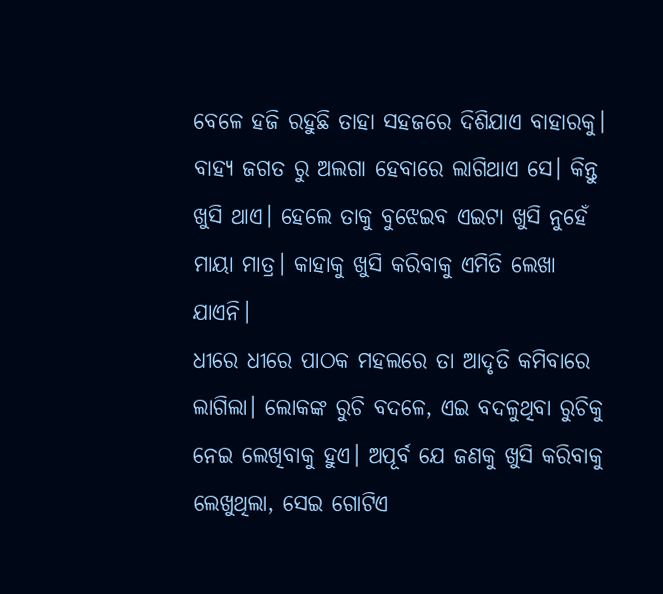ବେଳେ ହଜି ରହୁଛି ତାହା ସହଜରେ ଦିଶିଯାଏ ବାହାରକୁ। ବାହ୍ୟ ଜଗତ ରୁ ଅଲଗା ହେବାରେ ଲାଗିଥାଏ ସେ। କିନ୍ତୁ ଖୁସି ଥାଏ। ହେଲେ ତାକୁ ବୁଝେଇବ ଏଇଟା ଖୁସି ନୁହେଁ ମାୟା ମାତ୍ର। କାହାକୁ ଖୁସି କରିବାକୁ ଏମିତି ଲେଖା ଯାଏନି।
ଧୀରେ ଧୀରେ ପାଠକ ମହଲରେ ତା ଆଦୃତି କମିବାରେ ଲାଗିଲା। ଲୋକଙ୍କ ରୁଚି ବଦଳେ, ଏଇ ବଦଳୁଥିବା ରୁଚିକୁ ନେଇ ଲେଖିବାକୁ ହୁଏ। ଅପୂର୍ବ ଯେ ଜଣକୁ ଖୁସି କରିବାକୁ ଲେଖୁଥିଲା, ସେଇ ଗୋଟିଏ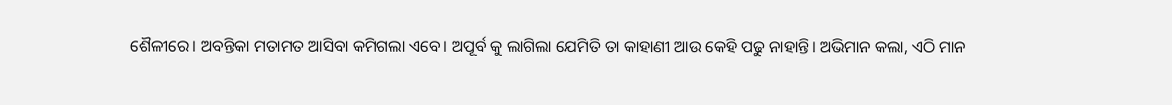ଶୈଳୀରେ। ଅବନ୍ତିକା ମତାମତ ଆସିବା କମିଗଲା ଏବେ। ଅପୂର୍ବ କୁ ଲାଗିଲା ଯେମିତି ତା କାହାଣୀ ଆଉ କେହି ପଢୁ ନାହାନ୍ତି। ଅଭିମାନ କଲା, ଏଠି ମାନ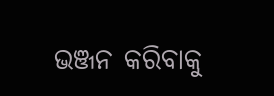ଭଞ୍ଜନ କରିବାକୁ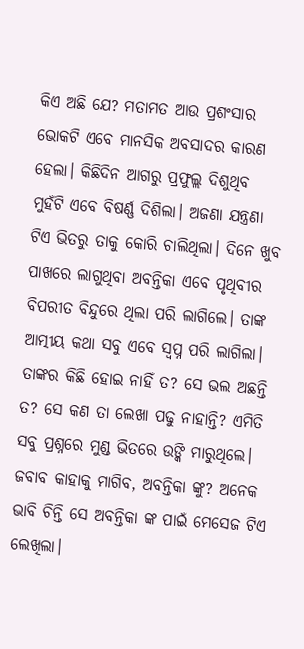କିଏ ଅଛି ଯେ? ମତାମତ ଆଉ ପ୍ରଶଂସାର ଭୋକଟି ଏବେ ମାନସିକ ଅବସାଦର କାରଣ ହେଲା। କିଛିଦିନ ଆଗରୁ ପ୍ରଫୁଲ୍ଲ ଦିଶୁଥିବ
ମୁହଁଟି ଏବେ ବିଷର୍ଣ୍ଣ ଦିଶିଲା। ଅଜଣା ଯନ୍ତ୍ରଣା ଟିଏ ଭିତରୁ ତାକୁ କୋରି ଚାଲିଥିଲା। ଦିନେ ଖୁବ ପାଖରେ ଲାଗୁଥିବା ଅବନ୍ତିକା ଏବେ ପୃଥିବୀର ବିପରୀତ ବିନ୍ଦୁରେ ଥିଲା ପରି ଲାଗିଲେ। ତାଙ୍କ ଆତ୍ମୀୟ କଥା ସବୁ ଏବେ ସ୍ୱପ୍ନ ପରି ଲାଗିଲା। ତାଙ୍କର କିଛି ହୋଇ ନାହିଁ ତ? ସେ ଭଲ ଅଛନ୍ତି ତ? ସେ କଣ ତା ଲେଖା ପଢୁ ନାହାନ୍ତି? ଏମିତି ସବୁ ପ୍ରଶ୍ନରେ ମୁଣ୍ଡ ଭିତରେ ଉଙ୍କି ମାରୁଥିଲେ। ଜବାବ କାହାକୁ ମାଗିବ, ଅବନ୍ତିକା ଙ୍କୁ? ଅନେକ ଭାବି ଚିନ୍ତି ସେ ଅବନ୍ତିକା ଙ୍କ ପାଇଁ ମେସେଜ ଟିଏ ଲେଖିଲା।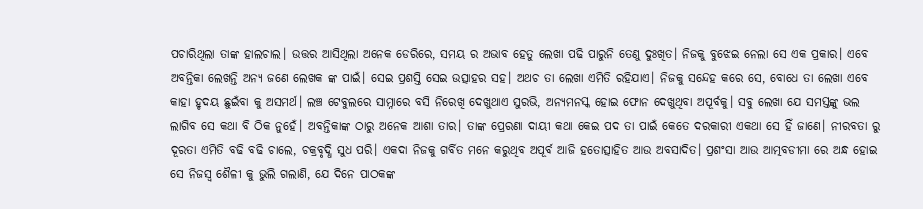ପଚାରିଥିଲା ତାଙ୍କ ହାଲଚାଲ। ଉତ୍ତର ଆସିଥିଲା ଅନେକ ଡେରିରେ, ସମୟ ର ଅଭାବ ହେତୁ ଲେଖା ପଢି ପାରୁନି ତେଣୁ ଦୁଃଖିତ। ନିଜକୁ ବୁଝେଇ ନେଲା ସେ ଏକ ପ୍ରକାର। ଏବେ ଅବନ୍ତିକା ଲେଖନ୍ତି ଅନ୍ୟ ଜଣେ ଲେଖକ ଙ୍କ ପାଇଁ। ସେଇ ପ୍ରଶସ୍ତି ସେଇ ଉତ୍ସାହର ସହ। ଅଥଚ ତା ଲେଖା ଏମିତି ରହିଯାଏ। ନିଜକୁ ସନ୍ଦେହ କରେ ସେ, ବୋଧେ ତା ଲେଖା ଏବେ କାହା ହୃଦୟ ଛୁଇଁବା କୁ ଅସମର୍ଥ। ଲଞ୍ଚ ଟେବୁଲରେ ସାମ୍ନାରେ ବସି ନିରେଖି ଦେଖୁଥାଏ ସୁରଭି, ଅନ୍ୟମନସ୍କ ହୋଇ ଫୋନ ଦେଖୁଥିବା ଅପୂର୍ବକୁ। ସବୁ ଲେଖା ଯେ ସମସ୍ତଙ୍କୁ ଭଲ ଲାଗିବ ସେ କଥା ବି ଠିକ ନୁହେଁ। ଅବନ୍ତିକାଙ୍କ ଠାରୁ ଅନେକ ଆଶା ତାର। ତାଙ୍କ ପ୍ରେରଣା ଦାୟୀ କଥା କେଇ ପଦ ତା ପାଇଁ କେତେ ଦରକାରୀ ଏକଥା ସେ ହିଁ ଜାଣେ। ନୀରବତା ରୁ ଦୂରତା ଏମିତି ବଢି ବଢି ଚାଲେ, ଚକ୍ରବୃଦ୍ଧି ସୁଧ ପରି। ଏକଦା ନିଜକୁ ଗର୍ବିତ ମନେ କରୁଥିବ ଅପୂର୍ବ ଆଜି ହତୋତ୍ସାହିତ ଆଉ ଅବସାଦିତ। ପ୍ରଶଂସା ଆଉ ଆତ୍ମବଡୀମା ରେ ଅନ୍ଧ ହୋଇ ସେ ନିଜସ୍ବ ଶୈଳୀ କୁ ଭୁଲି ଗଲାଣି, ଯେ ଦିନେ ପାଠକଙ୍କ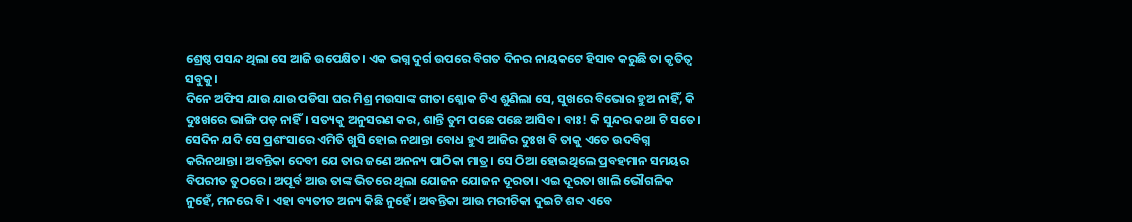ଶ୍ରେଷ୍ଠ ପସନ୍ଦ ଥିଲା ସେ ଆଜି ଉପେକ୍ଷିତ। ଏକ ଭଗ୍ନ ଦୁର୍ଗ ଉପରେ ବିଗତ ଦିନର ନାୟକଟେ ହିସାବ କରୁଛି ତା କୃତିତ୍ୱ ସବୁକୁ।
ଦିନେ ଅଫିସ ଯାଉ ଯାଉ ପଡିସା ଘର ମିଶ୍ର ମଉସାଙ୍କ ଗୀତା ଶ୍ଳୋକ ଟିଏ ଶୁଣିଲା ସେ, ସୁଖରେ ବିଭୋର ହୁଅ ନାହିଁ, କି ଦୁଃଖରେ ଭାଙ୍ଗି ପଡ଼ ନାହିଁ। ସତ୍ୟକୁ ଅନୁସରଣ କର, ଶାନ୍ତି ତୁମ ପଛେ ପଛେ ଆସିବ। ବାଃ! କି ସୁନ୍ଦର କଥା ଟି ସତେ। ସେଦିନ ଯଦି ସେ ପ୍ରଶଂସାରେ ଏମିତି ଖୁସି ହୋଇ ନଥାନ୍ତା ବୋଧ ହୁଏ ଆଜିର ଦୁଃଖ ବି ତାକୁ ଏତେ ଉଦବିଗ୍ନ କରିନଥାନ୍ତା। ଅବନ୍ତିକା ଦେବୀ ଯେ ତାର ଜଣେ ଅନନ୍ୟ ପାଠିକା ମାତ୍ର। ସେ ଠିଆ ହୋଇଥିଲେ ପ୍ରବହମାନ ସମୟର ବିପରୀତ ତୁଠରେ। ଅପୂର୍ବ ଆଉ ତାଙ୍କ ଭିତରେ ଥିଲା ଯୋଜନ ଯୋଜନ ଦୂରତା। ଏଇ ଦୂରତା ଖାଲି ଭୌଗଳିକ ନୁହେଁ, ମନରେ ବି। ଏହା ବ୍ୟତୀତ ଅନ୍ୟ କିଛି ନୁହେଁ। ଅବନ୍ତିକା ଆଉ ମରୀଚିକା ଦୁଇଟି ଶବ୍ଦ ଏବେ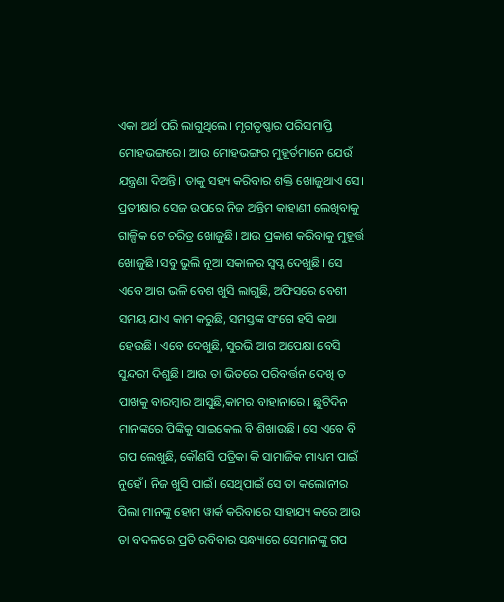ଏକା ଅର୍ଥ ପରି ଲାଗୁଥିଲେ। ମୃଗତୃଷ୍ଣାର ପରିସମାପ୍ତି ମୋହଭଙ୍ଗରେ। ଆଉ ମୋହଭଙ୍ଗର ମୁହୂର୍ତମାନେ ଯେଉଁ ଯନ୍ତ୍ରଣା ଦିଅନ୍ତି। ତାକୁ ସହ୍ୟ କରିବାର ଶକ୍ତି ଖୋଜୁଥାଏ ସେ। ପ୍ରତୀକ୍ଷାର ସେଜ ଉପରେ ନିଜ ଅନ୍ତିମ କାହାଣୀ ଲେଖିବାକୁ ଗାଳ୍ପିକ ଟେ ଚରିତ୍ର ଖୋଜୁଛି। ଆଉ ପ୍ରକାଶ କରିବାକୁ ମୁହୂର୍ତ୍ତ ଖୋଜୁଛି ।ସବୁ ଭୁଲି ନୂଆ ସକାଳର ସ୍ୱପ୍ନ ଦେଖୁଛି। ସେ ଏବେ ଆଗ ଭଳି ବେଶ ଖୁସି ଲାଗୁଛି, ଅଫିସରେ ବେଶୀ ସମୟ ଯାଏ କାମ କରୁଛି, ସମସ୍ତଙ୍କ ସଂଗେ ହସି କଥା ହେଉଛି। ଏବେ ଦେଖୁଛି, ସୁରଭି ଆଗ ଅପେକ୍ଷା ବେସି ସୁନ୍ଦରୀ ଦିଶୁଛି। ଆଉ ତା ଭିତରେ ପରିବର୍ତ୍ତନ ଦେଖି ତ ପାଖକୁ ବାରମ୍ବାର ଆସୁଛି,କାମର ବାହାନାରେ। ଛୁଟିଦିନ ମାନଙ୍କରେ ପିଙ୍କିକୁ ସାଇକେଲ ବି ଶିଖାଉଛି। ସେ ଏବେ ବି ଗପ ଲେଖୁଛି, କୌଣସି ପତ୍ରିକା କି ସାମାଜିକ ମାଧ୍ୟମ ପାଇଁ ନୁହେଁ। ନିଜ ଖୁସି ପାଇଁ। ସେଥିପାଇଁ ସେ ତା କଲୋନୀର ପିଲା ମାନଙ୍କୁ ହୋମ ୱାର୍କ କରିବାରେ ସାହାଯ୍ୟ କରେ ଆଉ ତା ବଦଳରେ ପ୍ରତି ରବିବାର ସନ୍ଧ୍ୟାରେ ସେମାନଙ୍କୁ ଗପ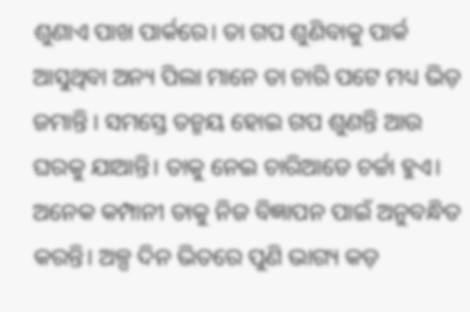ଶୁଣାଏ ପାଖ ପାର୍କରେ। ତା ଗପ ଶୁଣିବାକୁ ପାର୍କ ଆସୁଥିବା ଅନ୍ୟ ପିଲା ମାନେ ତା ଚାରି ପଟେ ମଧ୍ୟ ଭିଡ଼ ଜମାନ୍ତି । ସମସ୍ତେ ତନ୍ମୟ ହୋଇ ଗପ ଶୁଣନ୍ତି ଆଉ ଘରକୁ ଯାଆନ୍ତି। ତାକୁ ନେଇ ଚାରିଆଡେ ଚର୍ଚ୍ଚା ହୁଏ। ଅନେକ କମ୍ପାନୀ ତାକୁ ନିଜ ବିଜ୍ଞାପନ ପାଇଁ ଅନୁବନ୍ଧିତ କରନ୍ତି। ଅଳ୍ପ ଦିନ ଭିତରେ ପୁଣି ଭାଗ୍ୟ କଡ଼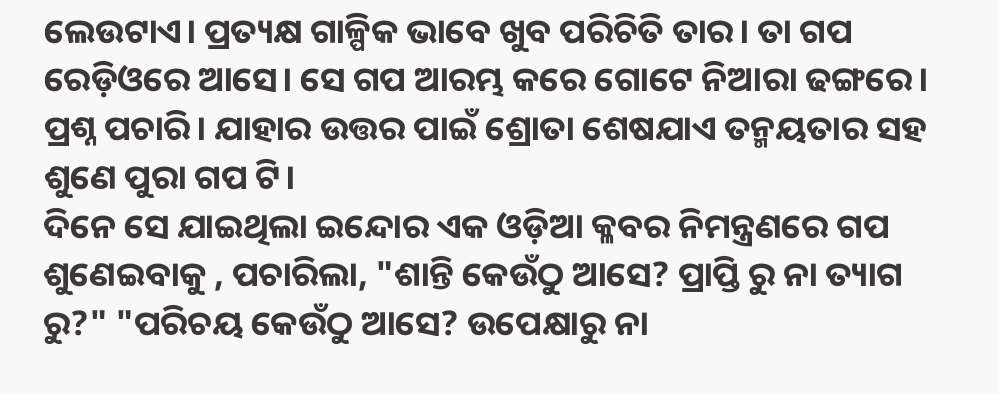ଲେଉଟାଏ। ପ୍ରତ୍ୟକ୍ଷ ଗାଳ୍ପିକ ଭାବେ ଖୁବ ପରିଚିତି ତାର। ତା ଗପ ରେଡ଼ିଓରେ ଆସେ। ସେ ଗପ ଆରମ୍ଭ କରେ ଗୋଟେ ନିଆରା ଢଙ୍ଗରେ। ପ୍ରଶ୍ନ ପଚାରି। ଯାହାର ଉତ୍ତର ପାଇଁ ଶ୍ରୋତା ଶେଷଯାଏ ତନ୍ମୟତାର ସହ ଶୁଣେ ପୁରା ଗପ ଟି।
ଦିନେ ସେ ଯାଇଥିଲା ଇନ୍ଦୋର ଏକ ଓଡ଼ିଆ କ୍ଳବର ନିମନ୍ତ୍ରଣରେ ଗପ ଶୁଣେଇବାକୁ , ପଚାରିଲା, "ଶାନ୍ତି କେଉଁଠୁ ଆସେ? ପ୍ରାପ୍ତି ରୁ ନା ତ୍ୟାଗ ରୁ?" "ପରିଚୟ କେଉଁଠୁ ଆସେ? ଉପେକ୍ଷାରୁ ନା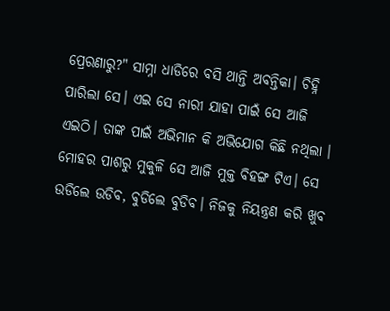ପ୍ରେରଣାରୁ?" ସାମ୍ନା ଧାଡିରେ ବସି ଥାନ୍ତି ଅବନ୍ତିକା। ଚିହ୍ନି ପାରିଲା ସେ। ଏଇ ସେ ନାରୀ ଯାହା ପାଇଁ ସେ ଆଜି ଏଇଠି। ତାଙ୍କ ପାଇଁ ଅଭିମାନ କି ଅଭିଯୋଗ କିଛି ନଥିଲା । ମୋହର ପାଶରୁ ମୁକୁଳି ସେ ଆଜି ମୁକ୍ତ ବିହଙ୍ଗ ଟିଏ। ସେ ଉଡିଲେ ଉଡିବ, ବୁଡିଲେ ବୁଡିବ। ନିଜକୁ ନିୟନ୍ତ୍ରଣ କରି ଖୁବ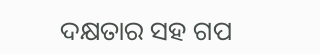ଦକ୍ଷତାର ସହ ଗପ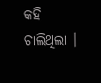କହି ଚାଲିଥିଲା ।